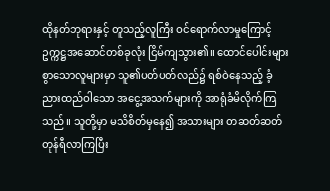ထိုနတ်ဘုရားနှင့် တူသည့်လူကြီး ဝင်ရောက်လာမှုကြောင့် ဥက္ကဋ္ဌအဆောင်တစ်ခုလုံး ငြိမ်ကျသွား၏။ ထောင်ပေါင်းများစွာသောလူများမှာ သူ၏ပတ်ပတ်လည်၌ ရစ်ဝဲနေသည့် ခံ့ညားထည်ဝါသော အငွေ့အသက်များကို အာရုံခံမိလိုက်ကြသည်။ သူတို့မှာ မသိစိတ်မှနေ၍ အသားများ တဆတ်ဆတ် တုန်ရီလာကြပြီး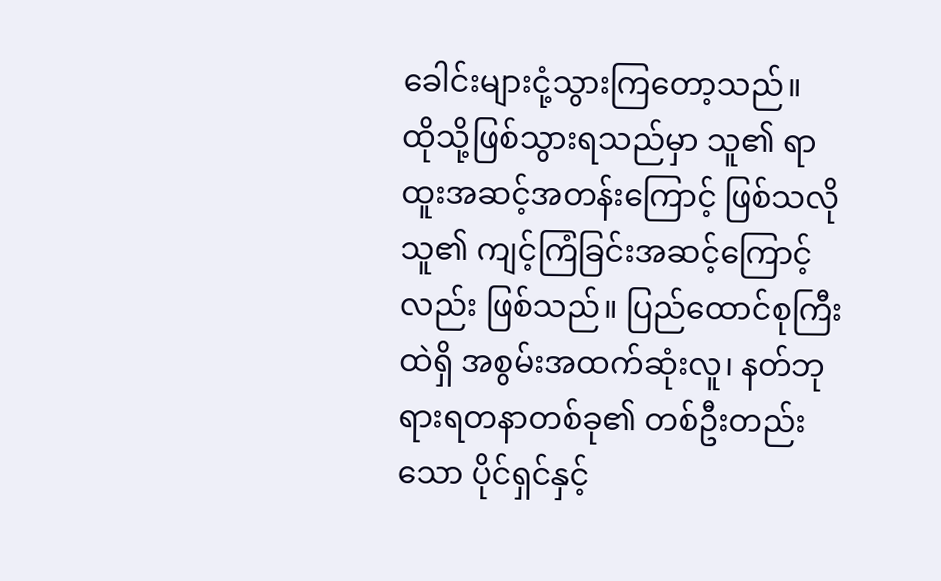ခေါင်းများငုံ့သွားကြတော့သည်။
ထိုသို့ဖြစ်သွားရသည်မှာ သူ၏ ရာထူးအဆင့်အတန်းကြောင့် ဖြစ်သလို သူ၏ ကျင့်ကြံခြင်းအဆင့်ကြောင့်လည်း ဖြစ်သည်။ ပြည်ထောင်စုကြီးထဲရှိ အစွမ်းအထက်ဆုံးလူ၊ နတ်ဘုရားရတနာတစ်ခု၏ တစ်ဦးတည်းသော ပိုင်ရှင်နှင့်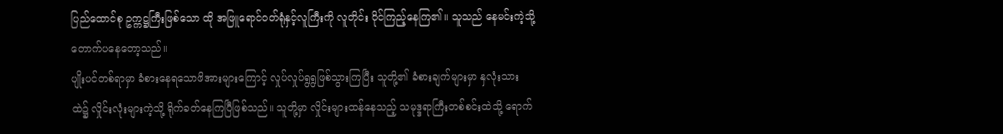ပြည်ထောင်စု ဥက္ကဋ္ဌကြီးဖြစ်သော ထို အဖြူရောင်ဝတ်ရုံနှင့်လူကြီးကို လူတိုင်း ဝိုင်ကြည့်နေကြ၏။ သူသည် နေမင်းကဲ့သို့ တောက်ပနေတော့သည်။
ပျိုးပင်တစ်ရာမှာ ခံစားနေရသောဖိအားများကြောင့် လှုပ်လှုပ်ရွရွဖြစ်သွားကြပြီး သူတို့၏ ခံစားချက်များမှာ နှလုံးသားထဲ၌ လှိုင်းလုံးများကဲ့သို့ ရိုက်ခတ်နေကြပြီဖြစ်သည်။ သူတို့မှာ လှိုင်းများထန်နေသည့် သမုဒ္ဒရာကြီးတစ်စင်းထဲသို့ ရောက်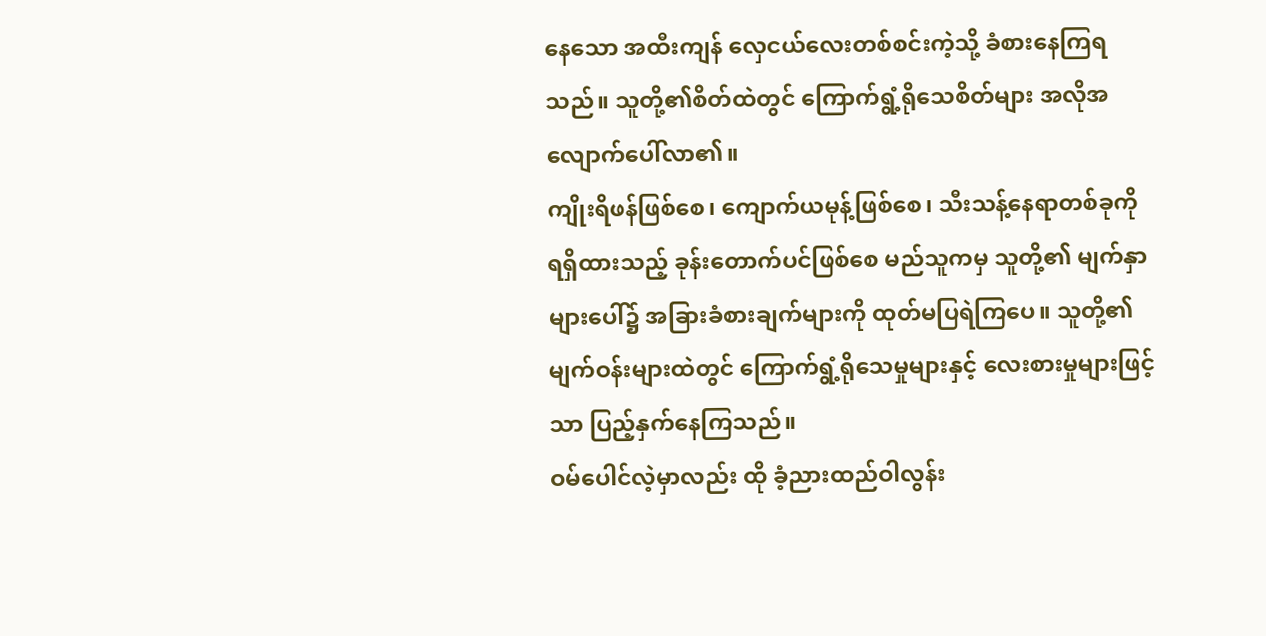နေသော အထီးကျန် လှေငယ်လေးတစ်စင်းကဲ့သို့ ခံစားနေကြရသည်။ သူတို့၏စိတ်ထဲတွင် ကြောက်ရွံ့ရိုသေစိတ်များ အလိုအလျောက်ပေါ်လာ၏။
ကျိုးရိဖန်ဖြစ်စေ၊ ကျောက်ယမုန့်ဖြစ်စေ၊ သီးသန့်နေရာတစ်ခုကို ရရှိထားသည့် ခုန်းတောက်ပင်ဖြစ်စေ မည်သူကမှ သူတို့၏ မျက်နှာများပေါ်၌ အခြားခံစားချက်များကို ထုတ်မပြရဲကြပေ။ သူတို့၏မျက်ဝန်းများထဲတွင် ကြောက်ရွံ့ရိုသေမှုများနှင့် လေးစားမှုများဖြင့်သာ ပြည့်နှက်နေကြသည်။
ဝမ်ပေါင်လဲ့မှာလည်း ထို ခံ့ညားထည်ဝါလွန်း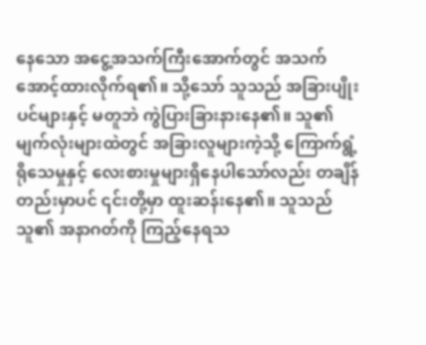နေသော အငွေ့အသက်ကြီးအောက်တွင် အသက်အောင့်ထားလိုက်ရ၏။ သို့သော် သူသည် အခြားပျိုးပင်များနှင့် မတူဘဲ ကွဲပြားခြားနားနေ၏။ သူ၏မျက်လုံးများထဲတွင် အခြားလူများကဲ့သို့ ကြောက်ရွံ့ရိုသေမှုနှင့် လေးစားမှုများရှိနေပါသော်လည်း တချိန်တည်းမှာပင် ၎င်းတို့မှာ ထူးဆန်းနေ၏။ သူသည် သူ၏ အနာဂတ်ကို ကြည့်နေရသ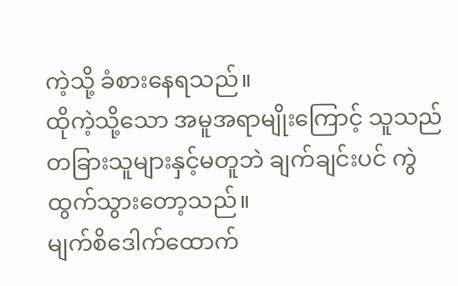ကဲ့သို့ ခံစားနေရသည်။
ထိုကဲ့သို့သော အမူအရာမျိုးကြောင့် သူသည် တခြားသူများနှင့်မတူဘဲ ချက်ချင်းပင် ကွဲထွက်သွားတော့သည်။
မျက်စိဒေါက်ထောက်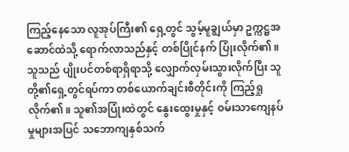ကြည့်နေသော လူအုပ်ကြီး၏ ရှေ့တွင် သွမ့်မူချွယ်မှာ ဥက္ကဋ္ဌအဆောင်ထဲသို့ ရောက်လာသည်နှင့် တစ်ပြိုင်နက် ပြုံးလိုက်၏။ သူသည် ပျိုးပင်တစ်ရာရှိရာသို့ လျှောက်လှမ်းသွားလိုက်ပြီး သူတို့၏ရှေ့တွင်ရပ်ကာ တစ်ယောက်ချင်းစီတိုင်းကို ကြည့်ရှုလိုက်၏။ သူ၏အပြုံးထဲတွင် နွေးထွေးမှုနှင့် ဝမ်းသာကျေနပ်မှုများအပြင် သဘောကျနှစ်သက်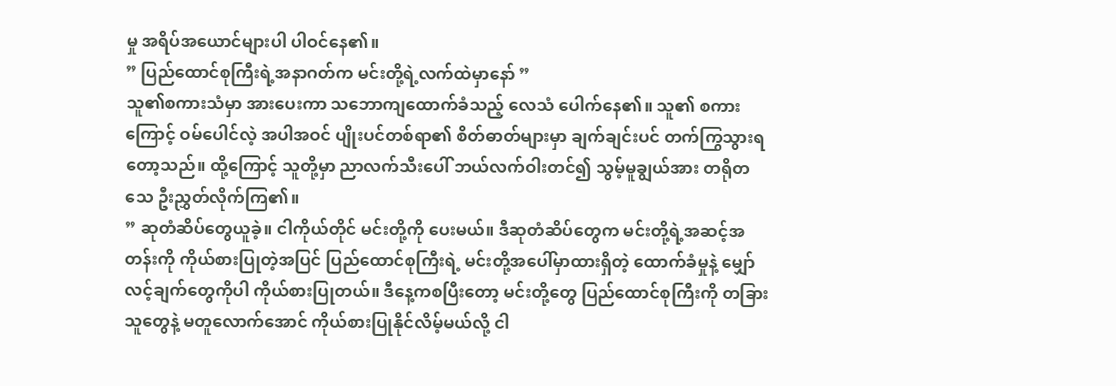မှု အရိပ်အယောင်များပါ ပါဝင်နေ၏။
” ပြည်ထောင်စုကြီးရဲ့အနာဂတ်က မင်းတို့ရဲ့လက်ထဲမှာနော် ”
သူ၏စကားသံမှာ အားပေးကာ သဘောကျထောက်ခံသည့် လေသံ ပေါက်နေ၏။ သူ၏ စကားကြောင့် ဝမ်ပေါင်လဲ့ အပါအဝင် ပျိုးပင်တစ်ရာ၏ စိတ်ဓာတ်များမှာ ချက်ချင်းပင် တက်ကြွသွားရတော့သည်။ ထို့ကြောင့် သူတို့မှာ ညာလက်သီးပေါ် ဘယ်လက်ဝါးတင်၍ သွမ့်မူချွယ်အား တရိုတသေ ဦးညွှတ်လိုက်ကြ၏။
” ဆုတံဆိပ်တွေယူခဲ့။ ငါကိုယ်တိုင် မင်းတို့ကို ပေးမယ်။ ဒီဆုတံဆိပ်တွေက မင်းတို့ရဲ့အဆင့်အတန်းကို ကိုယ်စားပြုတဲ့အပြင် ပြည်ထောင်စုကြီးရဲ့ မင်းတို့အပေါ်မှာထားရှိတဲ့ ထောက်ခံမှုနဲ့ မျှော်လင့်ချက်တွေကိုပါ ကိုယ်စားပြုတယ်။ ဒီနေ့ကစပြီးတော့ မင်းတို့တွေ ပြည်ထောင်စုကြီးကို တခြားသူတွေနဲ့ မတူလောက်အောင် ကိုယ်စားပြုနိုင်လိမ့်မယ်လို့ ငါ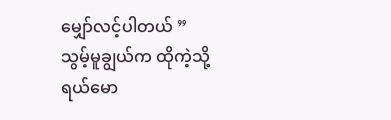မျှော်လင့်ပါတယ် ”
သွမ့်မူချွယ်က ထိုကဲ့သို့ ရယ်မော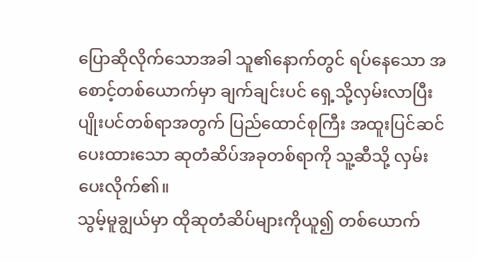ပြောဆိုလိုက်သောအခါ သူ၏နောက်တွင် ရပ်နေသော အစောင့်တစ်ယောက်မှာ ချက်ချင်းပင် ရှေ့သို့လှမ်းလာပြီး ပျိုးပင်တစ်ရာအတွက် ပြည်ထောင်စုကြီး အထူးပြင်ဆင်ပေးထားသော ဆုတံဆိပ်အခုတစ်ရာကို သူ့ဆီသို့ လှမ်းပေးလိုက်၏။
သွမ့်မူချွယ်မှာ ထိုဆုတံဆိပ်များကိုယူ၍ တစ်ယောက်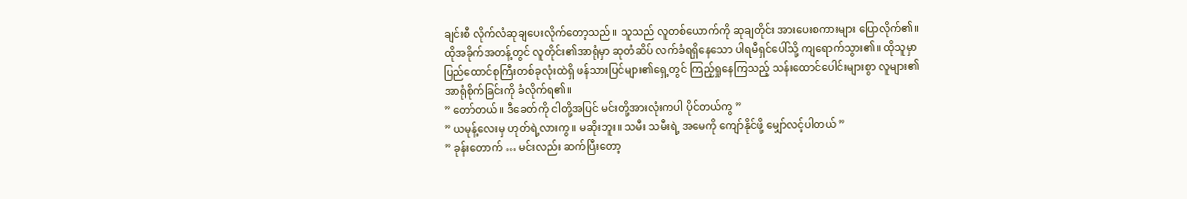ချင်းစီ လိုက်လံဆုချပေးလိုက်တော့သည်။ သူသည် လူတစ်ယောက်ကို ဆုချတိုင်း အားပေးစကားများ ပြောလိုက်၏။ ထိုအခိုက်အတန့်တွင် လူတိုင်း၏အာရုံမှာ ဆုတံဆိပ် လက်ခံရရှိနေသော ပါရမီရှင်ပေါ်သို့ ကျရောက်သွား၏။ ထိုသူမှာ ပြည်ထောင်စုကြီးတစ်ခုလုံးထဲရှိ ဖန်သားပြင်များ၏ရှေ့တွင် ကြည့်ရှုနေကြသည့် သန်းထောင်ပေါင်းများစွာ လူများ၏ အာရုံစိုက်ခြင်းကို ခံလိုက်ရ၏။
” တော်တယ်။ ဒီခေတ်ကို ငါတို့အပြင် မင်းတို့အားလုံးကပါ ပိုင်တယ်ကွ ”
” ယမုန့်လေးမှ ဟုတ်ရဲ့လားကွ။ မဆိုးဘူး။ သမီး သမီးရဲ့ အမေကို ကျော်နိုင်ဖို့ မျှော်လင့်ပါတယ် ”
” ခုန်းတောက် … မင်းလည်း ဆက်ပြီးတော့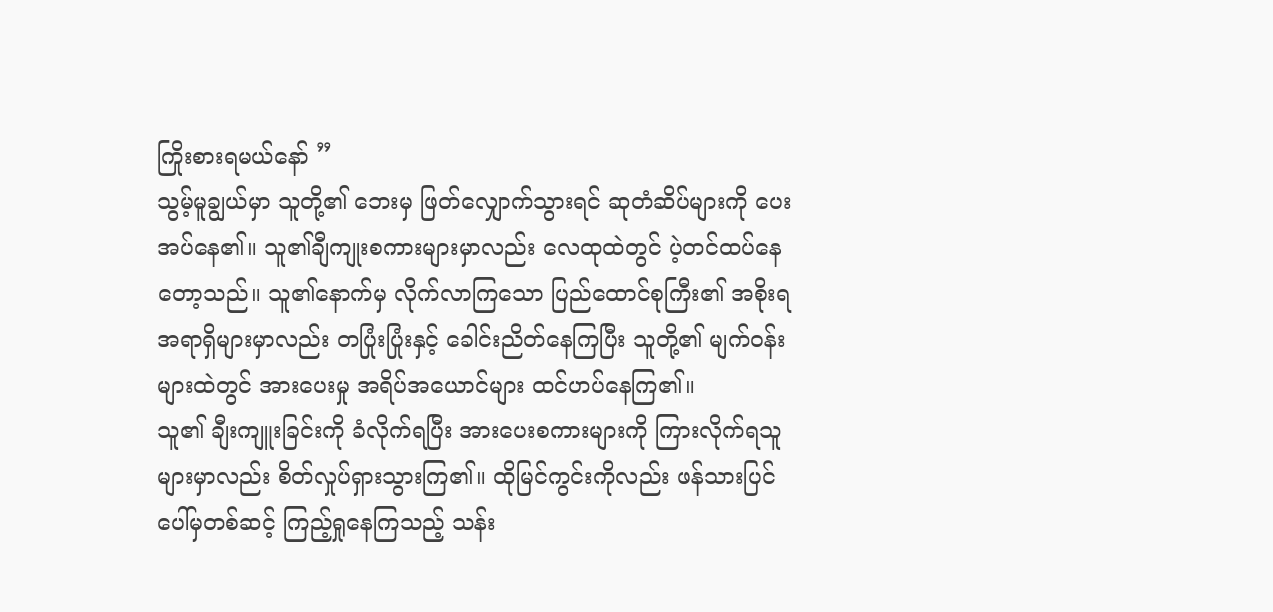ကြိုးစားရမယ်နော် ”
သွမ့်မူချွယ်မှာ သူတို့၏ ဘေးမှ ဖြတ်လျှောက်သွားရင် ဆုတံဆိပ်များကို ပေးအပ်နေ၏။ သူ၏ချီကျုးစကားများမှာလည်း လေထုထဲတွင် ပဲ့တင်ထပ်နေတော့သည်။ သူ၏နောက်မှ လိုက်လာကြသော ပြည်ထောင်စုကြီး၏ အစိုးရအရာရှိများမှာလည်း တပြုံးပြုံးနှင့် ခေါင်းညိတ်နေကြပြီး သူတို့၏ မျက်ဝန်းများထဲတွင် အားပေးမှု အရိပ်အယောင်များ ထင်ဟပ်နေကြ၏။
သူ၏ ချီးကျူးခြင်းကို ခံလိုက်ရပြီး အားပေးစကားများကို ကြားလိုက်ရသူများမှာလည်း စိတ်လှုပ်ရှားသွားကြ၏။ ထိုမြင်ကွင်းကိုလည်း ဖန်သားပြင်ပေါ်မှတစ်ဆင့် ကြည့်ရှုနေကြသည့် သန်း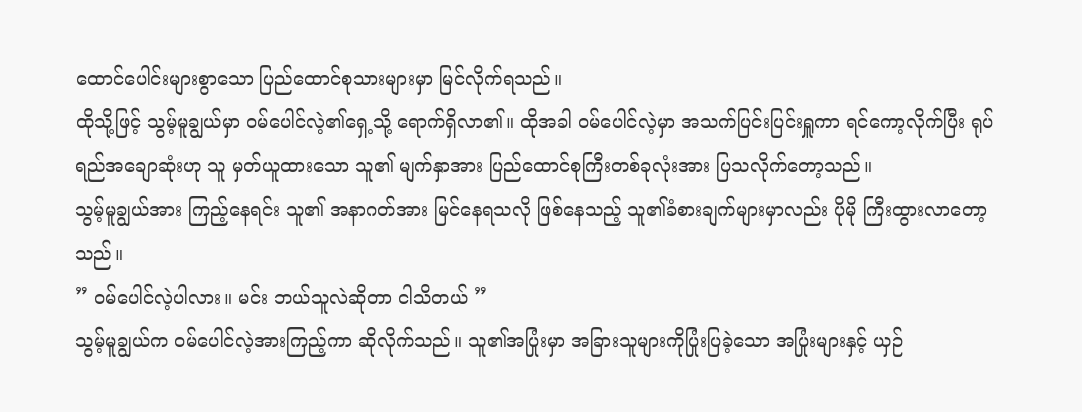ထောင်ပေါင်းများစွာသော ပြည်ထောင်စုသားများမှာ မြင်လိုက်ရသည်။
ထိုသို့ဖြင့် သွမ့်မူချွယ်မှာ ဝမ်ပေါင်လဲ့၏ရှေ့သို့ ရောက်ရှိလာ၏။ ထိုအခါ ဝမ်ပေါင်လဲ့မှာ အသက်ပြင်းပြင်းရှူကာ ရင်ကော့လိုက်ပြီး ရုပ်ရည်အချောဆုံးဟု သူ မှတ်ယူထားသော သူ၏ မျက်နှာအား ပြည်ထောင်စုကြီးတစ်ခုလုံးအား ပြသလိုက်တော့သည်။
သွမ့်မူချွယ်အား ကြည့်နေရင်း သူ၏ အနာဂတ်အား မြင်နေရသလို ဖြစ်နေသည့် သူ၏ခံစားချက်များမှာလည်း ပိုမို ကြီးထွားလာတော့သည်။
” ဝမ်ပေါင်လဲ့ပါလား။ မင်း ဘယ်သူလဲဆိုတာ ငါသိတယ် ”
သွမ့်မူချွယ်က ဝမ်ပေါင်လဲ့အားကြည့်ကာ ဆိုလိုက်သည်။ သူ၏အပြုံးမှာ အခြားသူများကိုပြုံးပြခဲ့သော အပြုံးများနှင့် ယှဉ်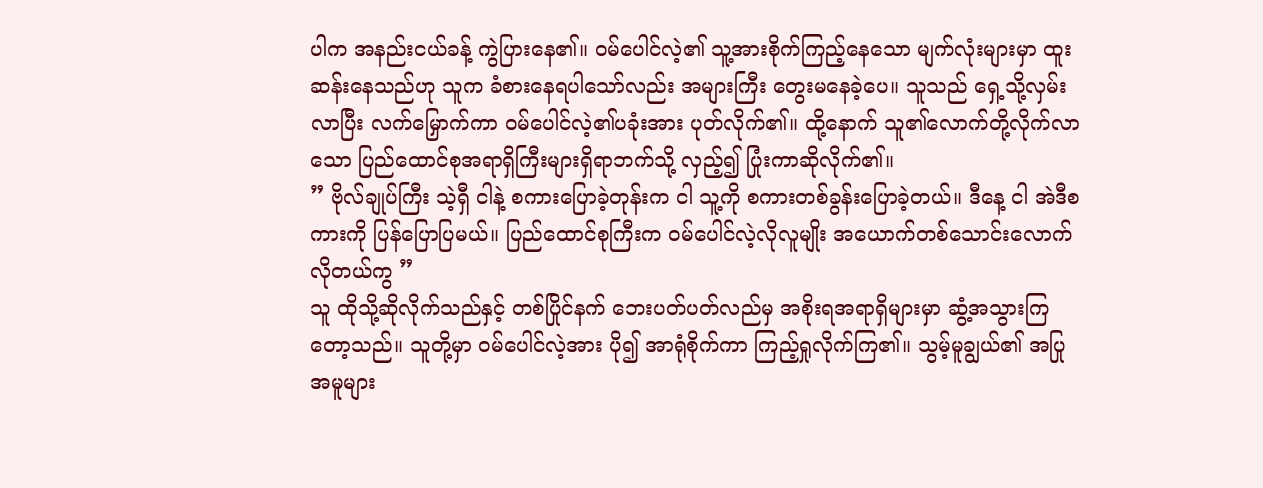ပါက အနည်းငယ်ခန့် ကွဲပြားနေ၏။ ဝမ်ပေါင်လဲ့၏ သူ့အားစိုက်ကြည့်နေသော မျက်လုံးများမှာ ထူးဆန်းနေသည်ဟု သူက ခံစားနေရပါသော်လည်း အများကြီး တွေးမနေခဲ့ပေ။ သူသည် ရှေ့သို့လှမ်းလာပြီး လက်မြှောက်ကာ ဝမ်ပေါင်လဲ့၏ပခုံးအား ပုတ်လိုက်၏။ ထို့နောက် သူ၏လောက်တို့လိုက်လာသော ပြည်ထောင်စုအရာရှိကြီးများရှိရာဘက်သို့ လှည့်၍ ပြုံးကာဆိုလိုက်၏။
” ဗိုလ်ချုပ်ကြီး သဲ့ရှီ ငါနဲ့ စကားပြောခဲ့တုန်းက ငါ သူ့ကို စကားတစ်ခွန်းပြောခဲ့တယ်။ ဒီနေ့ ငါ အဲဒီစကားကို ပြန်ပြောပြမယ်။ ပြည်ထောင်စုကြီးက ဝမ်ပေါင်လဲ့လိုလူမျိုး အယောက်တစ်သောင်းလောက် လိုတယ်ကွ ”
သူ ထိုသို့ဆိုလိုက်သည်နှင့် တစ်ပြိုင်နက် ဘေးပတ်ပတ်လည်မှ အစိုးရအရာရှိများမှာ ဆွံ့အသွားကြတော့သည်။ သူတို့မှာ ဝမ်ပေါင်လဲ့အား ပို၍ အာရုံစိုက်ကာ ကြည့်ရှုလိုက်ကြ၏။ သွမ့်မူချွယ်၏ အပြုအမူများ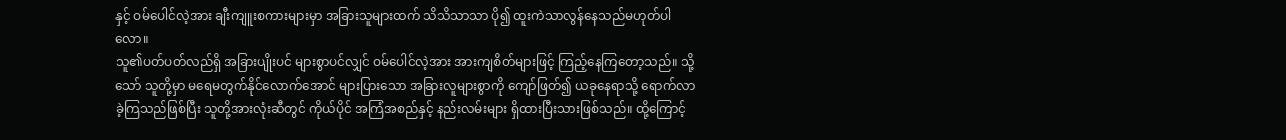နှင့် ဝမ်ပေါင်လဲ့အား ချီးကျူးစကားများမှာ အခြားသူများထက် သိသိသာသာ ပို၍ ထူးကဲသာလွန်နေသည်မဟုတ်ပါလော။
သူ၏ပတ်ပတ်လည်ရှိ အခြားပျိုးပင် များစွာပင်လျှင် ဝမ်ပေါင်လဲ့အား အားကျစိတ်များဖြင့် ကြည့်နေကြတော့သည်။ သို့သော် သူတို့မှာ မရေမတွက်နိုင်လောက်အောင် များပြားသော အခြားလူများစွာကို ကျော်ဖြတ်၍ ယခုနေရာသို့ ရောက်လာခဲ့ကြသည်ဖြစ်ပြီး သူတို့အားလုံးဆီတွင် ကိုယ်ပိုင် အကြံအစည်နှင့် နည်းလမ်းများ ရှိထားပြီးသားဖြစ်သည်။ ထို့ကြောင့်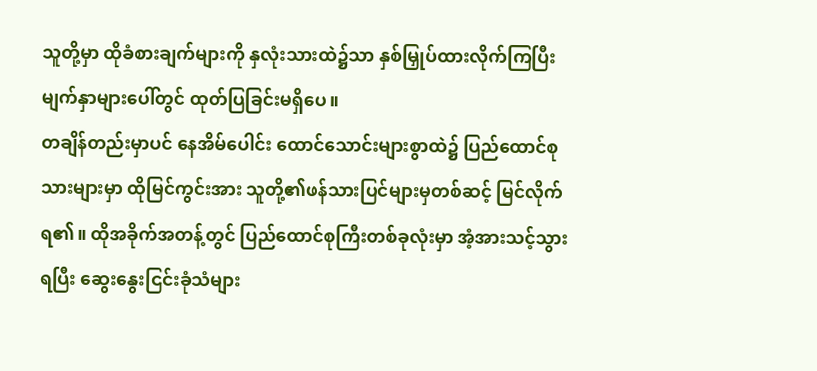သူတို့မှာ ထိုခံစားချက်များကို နှလုံးသားထဲ၌သာ နှစ်မြှုပ်ထားလိုက်ကြပြီး မျက်နှာများပေါ်တွင် ထုတ်ပြခြင်းမရှိပေ။
တချိန်တည်းမှာပင် နေအိမ်ပေါင်း ထောင်သောင်းများစွာထဲ၌ ပြည်ထောင်စုသားများမှာ ထိုမြင်ကွင်းအား သူတို့၏ဖန်သားပြင်များမှတစ်ဆင့် မြင်လိုက်ရ၏။ ထိုအခိုက်အတန့်တွင် ပြည်ထောင်စုကြီးတစ်ခုလုံးမှာ အံ့အားသင့်သွားရပြီး ဆွေးနွေးငြင်းခုံသံများ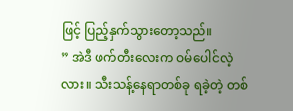ဖြင့် ပြည့်နှက်သွားတော့သည်။
” အဲဒီ ဖက်တီးလေးက ဝမ်ပေါင်လဲ့လား။ သီးသန့်နေရာတစ်ခု ရခဲ့တဲ့ တစ်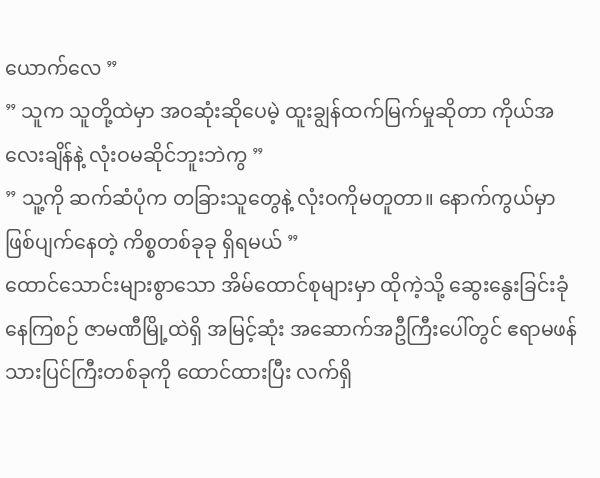ယောက်လေ ”
” သူက သူတို့ထဲမှာ အဝဆုံးဆိုပေမဲ့ ထူးချွန်ထက်မြက်မှုဆိုတာ ကိုယ်အလေးချိန်နဲ့ လုံးဝမဆိုင်ဘူးဘဲကွ ”
” သူ့ကို ဆက်ဆံပုံက တခြားသူတွေနဲ့ လုံးဝကိုမတူတာ။ နောက်ကွယ်မှာ ဖြစ်ပျက်နေတဲ့ ကိစ္စတစ်ခုခု ရှိရမယ် ”
ထောင်သောင်းများစွာသော အိမ်ထောင်စုများမှာ ထိုကဲ့သို့ ဆွေးနွေးခြင်းခုံနေကြစဉ် ဇာမဏီမြို့ထဲရှိ အမြင့်ဆုံး အဆောက်အဦကြီးပေါ်တွင် ဧရာမဖန်သားပြင်ကြီးတစ်ခုကို ထောင်ထားပြီး လက်ရှိ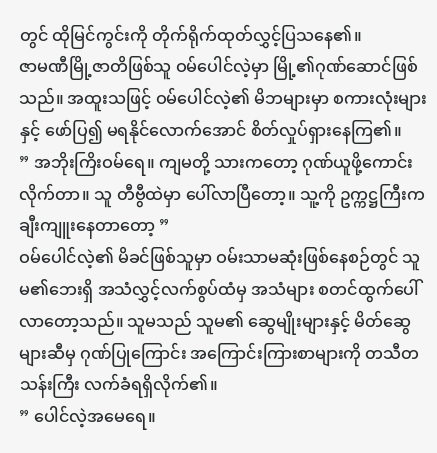တွင် ထိုမြင်ကွင်းကို တိုက်ရိုက်ထုတ်လွှင့်ပြသနေ၏။
ဇာမဏီမြို့ဇာတိဖြစ်သူ ဝမ်ပေါင်လဲ့မှာ မြို့၏ဂုဏ်ဆောင်ဖြစ်သည်။ အထူးသဖြင့် ဝမ်ပေါင်လဲ့၏ မိဘများမှာ စကားလုံးများနှင့် ဖော်ပြ၍ မရနိုင်လောက်အောင် စိတ်လှုပ်ရှားနေကြ၏။
” အဘိုးကြိးဝမ်ရေ။ ကျမတို့ သားကတော့ ဂုဏ်ယူဖို့ကောင်းလိုက်တာ။ သူ တီဗွီထဲမှာ ပေါ်လာပြီတော့။ သူ့ကို ဥက္ကဋ္ဌကြီးက ချီးကျူးနေတာတော့ ”
ဝမ်ပေါင်လဲ့၏ မိခင်ဖြစ်သူမှာ ဝမ်းသာမဆုံးဖြစ်နေစဉ်တွင် သူမ၏ဘေးရှိ အသံလွှင့်လက်စွပ်ထံမှ အသံများ စတင်ထွက်ပေါ်လာတော့သည်။ သူမသည် သူမ၏ ဆွေမျိုးများနှင့် မိတ်ဆွေများဆီမှ ဂုဏ်ပြုကြောင်း အကြောင်းကြားစာများကို တသီတသန်းကြီး လက်ခံရရှိလိုက်၏။
” ပေါင်လဲ့အမေရေ။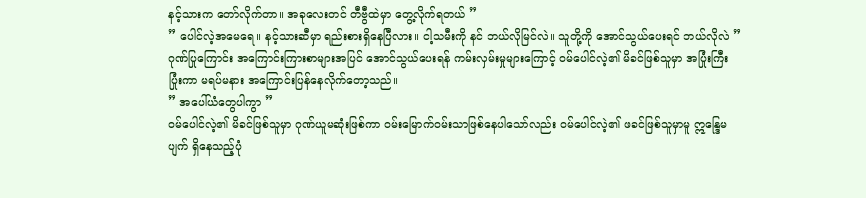နင့်သားက တော်လိုက်တာ။ အခုလေးတင် တီဗွီထဲမှာ တွေ့လိုက်ရတယ် ”
” ပေါင်လဲ့အမေရေ။ နင့်သားဆီမှာ ရည်းစားရှိနေပြီလား။ ငါ့သမီးကို နင် ဘယ်လိုမြင်လဲ။ သူတို့ကို အောင်သွယ်ပေးရင် ဘယ်လိုလဲ ”
ဂုဏ်ပြုကြောင်း အကြောင်းကြားစာများအပြင် အောင်သွယ်ပေးရန် ကမ်းလှမ်းမှုများကြောင့် ဝမ်ပေါင်လဲ့၏ မိခင်ဖြစ်သူမှာ အပြုံးကြီး ပြုံးကာ မရပ်မနား အကြောင်းပြန်နေလိုက်တော့သည်။
” အပေါ်ယံတွေပါကွာ ”
ဝမ်ပေါင်လဲ့၏ မိခင်ဖြစ်သူမှာ ဂုဏ်ယူမဆုံးဖြစ်ကာ ဝမ်းမြောက်ဝမ်းသာဖြစ်နေပါသော်လည်း ဝမ်ပေါင်လဲ့၏ ဖခင်ဖြစ်သူမှာမူ ဣန္ဒြေမပျက် ရှိနေသည့်ပုံ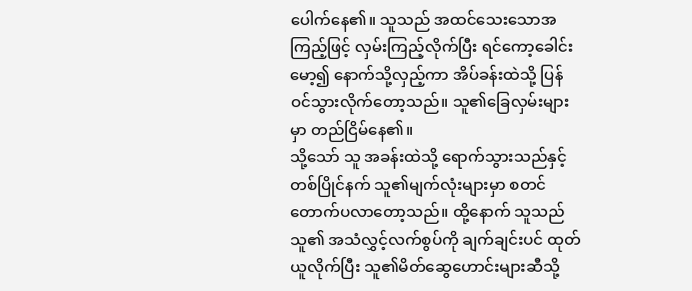ပေါက်နေ၏။ သူသည် အထင်သေးသောအကြည့်ဖြင့် လှမ်းကြည့်လိုက်ပြီး ရင်ကော့ခေါင်းမော့၍ နောက်သို့လှည့်ကာ အိပ်ခန်းထဲသို့ ပြန်ဝင်သွားလိုက်တော့သည်။ သူ၏ခြေလှမ်းများမှာ တည်ငြိမ်နေ၏။
သို့သော် သူ အခန်းထဲသို့ ရောက်သွားသည်နှင့်တစ်ပြိုင်နက် သူ၏မျက်လုံးများမှာ စတင်တောက်ပလာတော့သည်။ ထို့နောက် သူသည် သူ၏ အသံလွှင့်လက်စွပ်ကို ချက်ချင်းပင် ထုတ်ယူလိုက်ပြီး သူ၏မိတ်ဆွေဟောင်းများဆီသို့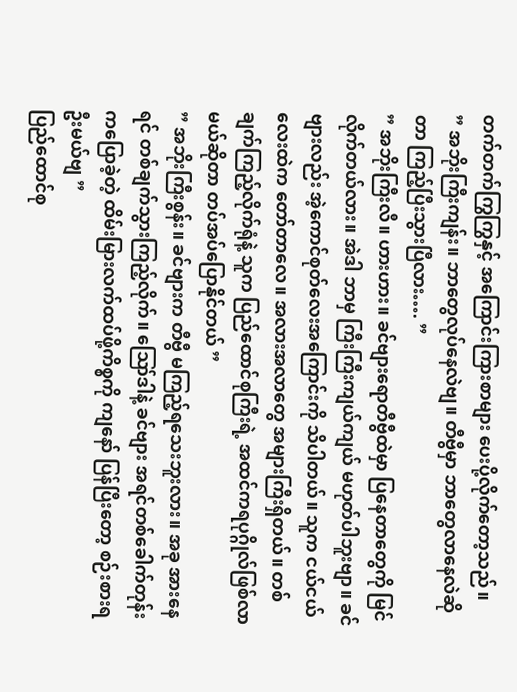တက်တက်ကြွကြွနှင့် အကြောင်းကြားစာများ ပေးပို့လိုက်တော့သည်။
” အဘိုးကြီးကျန်း။ ဘာတွေလုပ်နေလဲဗျ။ တီဗွီမှာ ဘာတွေလာနေလဲဆိုတာ ကြည့်ပြီးသွားပြီလား…. ”
” အဘိုးကြီးလီ။ ဟားဟား။ ခင်ဗျားရောတီဗွီထဲမှာ ပြနေတာတွေကို မြင်လိုက်တယ်လား။ အဲဒါ ဘာမှ ကြီးကြီးကျယ်ကျယ် မဟုတ်ပါဘူးဗျာ။ ခင်ဗျားလည်း အဲ့ကောင်စုတ်လေးအကြောင်းကို သိပါတယ်။ သူက ငယ်ငယ်လေးထဲက တော်တာလေ။ အလားအလာတွေ အများကြီးရှိတယ်။ တစ်ချက်ကြည့်လိုက်ရုံနဲ့ သူက ပြည်ထောင်စုကြီးရဲ့ အထင်ကရပုဂ္ဂိုလ်ဖြစ်လာမယ်ဆိုတာ တပ်အပ်ပြောနိုင်တယ် ”
” အဘိုးကြီးစွန်း။ ခင်ဗျားက တီဗွီ မကြည့်ရသေးဘူးလား။ အခု အားနေရင် တစ်ချက်သွားကြည့်လိုက်။ ဪဒါနဲ့ ခင်ဗျား အရင်တစ်ခေါက်တုန်းကပြောခဲ့တဲ့ ထိမ်းမြားလက်ထပ်ဖို့ကိစ္စကို ကျနော် ပြန်ပြီးတော့ စဉ်းစားရဦးမယ်ဗျ ”
ပြည်ထောင်စု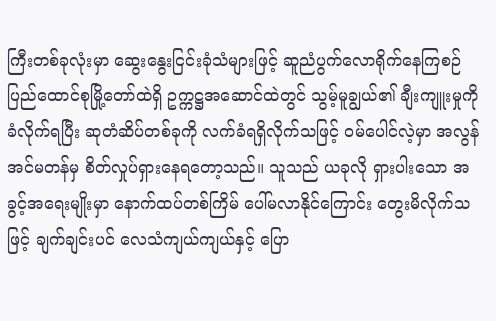ကြီးတစ်ခုလုံးမှာ ဆွေးနွေးငြင်းခုံသံများဖြင့် ဆူညံပွက်လောရိုက်နေကြစဉ် ပြည်ထောင်စုမြို့တော်ထဲရှိ ဥက္ကဋ္ဌအဆောင်ထဲတွင် သွမ့်မူချွယ်၏ ချီးကျူးမှုကို ခံလိုက်ရပြီး ဆုတံဆိပ်တစ်ခုကို လက်ခံရရှိလိုက်သဖြင့် ဝမ်ပေါင်လဲ့မှာ အလွန်အင်မတန်မှ စိတ်လှုပ်ရှားနေရတော့သည်။ သူသည် ယခုလို ရှားပါးသော အခွင့်အရေးမျိုးမှာ နောက်ထပ်တစ်ကြိမ် ပေါ်မလာနိုင်ကြောင်း တွေးမိလိုက်သဖြင့် ချက်ချင်းပင် လေသံကျယ်ကျယ်နှင့် ပြော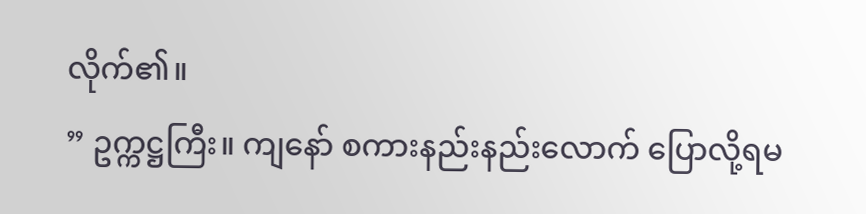လိုက်၏။
” ဥက္ကဋ္ဌကြီး။ ကျနော် စကားနည်းနည်းလောက် ပြောလို့ရမ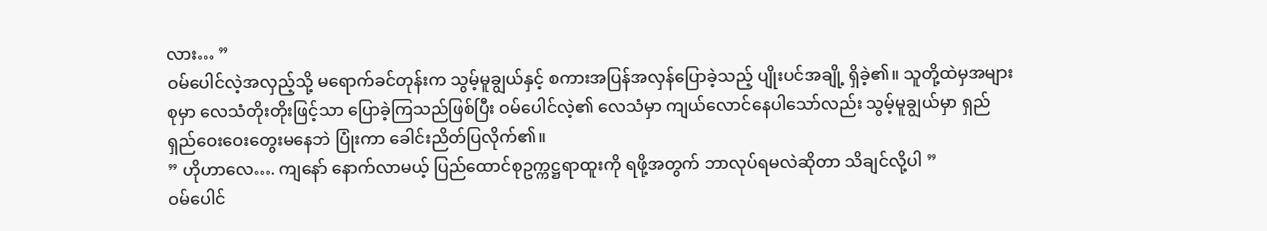လား… ”
ဝမ်ပေါင်လဲ့အလှည့်သို့ မရောက်ခင်တုန်းက သွမ့်မူချွယ်နှင့် စကားအပြန်အလှန်ပြောခဲ့သည့် ပျိုးပင်အချို့ ရှိခဲ့၏။ သူတို့ထဲမှအများစုမှာ လေသံတိုးတိုးဖြင့်သာ ပြောခဲ့ကြသည်ဖြစ်ပြီး ဝမ်ပေါင်လဲ့၏ လေသံမှာ ကျယ်လောင်နေပါသော်လည်း သွမ့်မူချွယ်မှာ ရှည်ရှည်ဝေးဝေးတွေးမနေဘဲ ပြုံးကာ ခေါင်းညိတ်ပြလိုက်၏။
” ဟိုဟာလေ…. ကျနော် နောက်လာမယ့် ပြည်ထောင်စုဥက္ကဋ္ဌရာထူးကို ရဖို့အတွက် ဘာလုပ်ရမလဲဆိုတာ သိချင်လို့ပါ ”
ဝမ်ပေါင်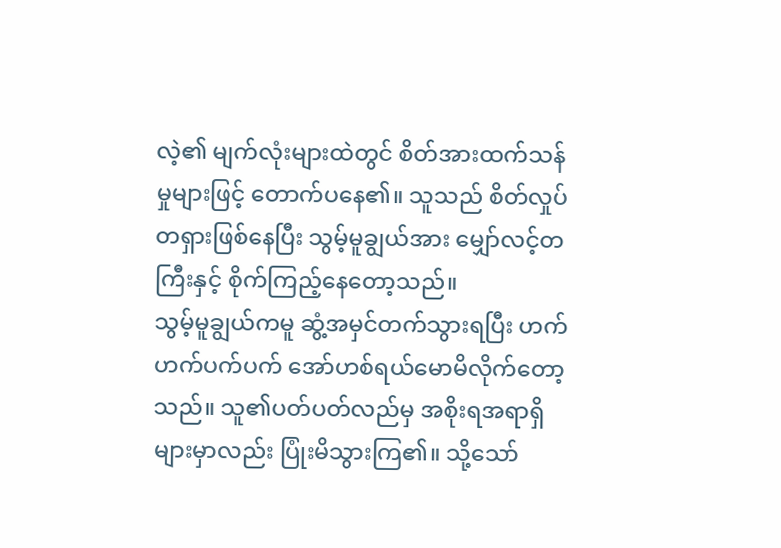လဲ့၏ မျက်လုံးများထဲတွင် စိတ်အားထက်သန်မှုများဖြင့် တောက်ပနေ၏။ သူသည် စိတ်လှုပ်တရှားဖြစ်နေပြီး သွမ့်မူချွယ်အား မျှော်လင့်တကြီးနှင့် စိုက်ကြည့်နေတော့သည်။
သွမ့်မူချွယ်ကမူ ဆွံ့အမှင်တက်သွားရပြီး ဟက်ဟက်ပက်ပက် အော်ဟစ်ရယ်မောမိလိုက်တော့သည်။ သူ၏ပတ်ပတ်လည်မှ အစိုးရအရာရှိများမှာလည်း ပြုံးမိသွားကြ၏။ သို့သော်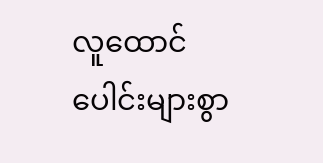လူထောင်ပေါင်းများစွာ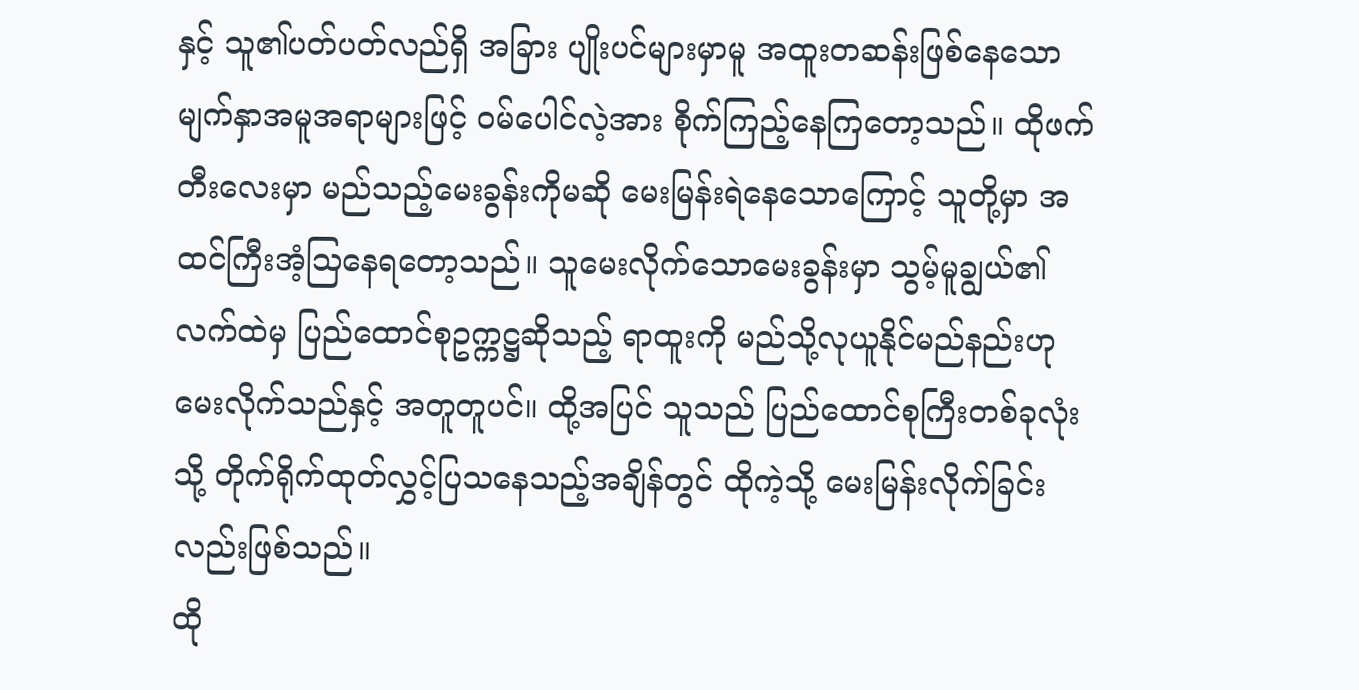နှင့် သူ၏ပတ်ပတ်လည်ရှိ အခြား ပျိုးပင်များမှာမူ အထူးတဆန်းဖြစ်နေသော မျက်နှာအမူအရာများဖြင့် ဝမ်ပေါင်လဲ့အား စိုက်ကြည့်နေကြတော့သည်။ ထိုဖက်တီးလေးမှာ မည်သည့်မေးခွန်းကိုမဆို မေးမြန်းရဲနေသောကြောင့် သူတို့မှာ အထင်ကြီးအံ့သြနေရတော့သည်။ သူမေးလိုက်သောမေးခွန်းမှာ သွမ့်မူချွယ်၏ လက်ထဲမှ ပြည်ထောင်စုဥက္ကဋ္ဌဆိုသည့် ရာထူးကို မည်သို့လုယူနိုင်မည်နည်းဟု မေးလိုက်သည်နှင့် အတူတူပင်။ ထို့အပြင် သူသည် ပြည်ထောင်စုကြီးတစ်ခုလုံးသို့ တိုက်ရိုက်ထုတ်လွှင့်ပြသနေသည့်အချိန်တွင် ထိုကဲ့သို့ မေးမြန်းလိုက်ခြင်းလည်းဖြစ်သည်။
ထို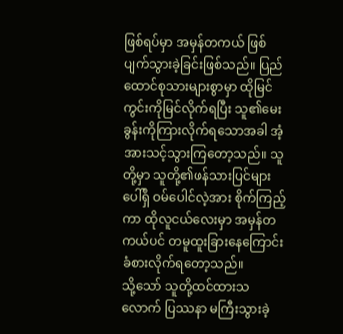ဖြစ်ရပ်မှာ အမှန်တကယ် ဖြစ်ပျက်သွားခဲ့ခြင်းဖြစ်သည်။ ပြည်ထောင်စုသားများစွာမှာ ထိုမြင်ကွင်းကိုမြင်လိုက်ရပြီး သူ၏မေးခွန်းကိုကြားလိုက်ရသောအခါ အံ့အားသင့်သွားကြတော့သည်။ သူတို့မှာ သူတို့၏ဖန်သားပြင်များပေါ်ရှိ ဝမ်ပေါင်လဲ့အား စိုက်ကြည့်ကာ ထိုလူငယ်လေးမှာ အမှန်တကယ်ပင် တမူထူးခြားနေကြောင်း ခံစားလိုက်ရတော့သည်။
သို့သော် သူတို့ထင်ထားသလောက် ပြဿနာ မကြီးသွားခဲ့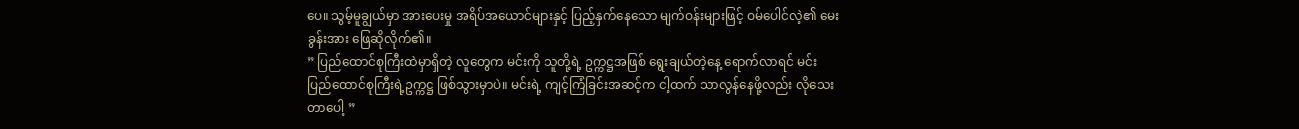ပေ။ သွမ့်မူချွယ်မှာ အားပေးမှု အရိပ်အယောင်များနှင့် ပြည့်နှက်နေသော မျက်ဝန်းများဖြင့် ဝမ်ပေါင်လဲ့၏ မေးခွန်းအား ဖြေဆိုလိုက်၏။
” ပြည်ထောင်စုကြီးထဲမှာရှိတဲ့ လူတွေက မင်းကို သူတို့ရဲ့ ဥက္ကဋ္ဌအဖြစ် ရွေးချယ်တဲ့နေ့ ရောက်လာရင် မင်း ပြည်ထောင်စုကြီးရဲ့ဥက္ကဋ္ဌ ဖြစ်သွားမှာပဲ။ မင်းရဲ့ ကျင့်ကြံခြင်းအဆင့်က ငါ့ထက် သာလွန်နေဖို့လည်း လိုသေးတာပေါ့ ”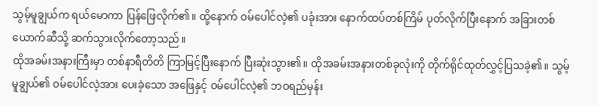သွမ့်မူချွယ်က ရယ်မောကာ ပြန်ဖြေလိုက်၏။ ထို့နောက် ဝမ်ပေါင်လဲ့၏ ပခုံးအား နောက်ထပ်တစ်ကြိမ် ပုတ်လိုက်ပြီးနောက် အခြားတစ်ယောက်ဆီသို့ ဆက်သွားလိုက်တော့သည်။
ထိုအခမ်းအနားကြီးမှာ တစ်နာရီတိတိ ကြာမြင့်ပြီးနောက် ပြီးဆုံးသွား၏။ ထိုအခမ်းအနားတစ်ခုလုံးကို တိုက်ရိုင်ထုတ်လွှင့်ပြသခဲ့၏။ သွမ့်မူချွယ်၏ ဝမ်ပေါင်လဲ့အား ပေးခဲ့သော အဖြေနှင့် ဝမ်ပေါင်လဲ့၏ ဘဝရည်မှန်း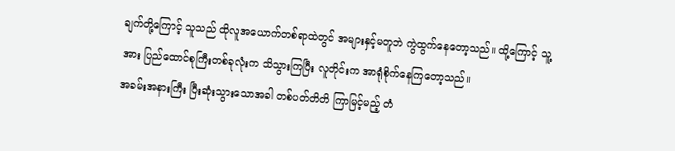ချက်တို့ကြောင့် သူသည် ထိုလူအယောက်တစ်ရာထဲတွင် အများနှင့်မတူဘဲ ကွဲထွက်နေတော့သည်။ ထို့ကြောင့် သူ့အား ပြည်ထောင်စုကြီးတစ်ခုလုံးက သိသွားကြပြီး လူတိုင်းက အာရုံစိုက်နေကြတော့သည်။
အခမ်းအနားကြီး ပြီးဆုံးသွားသောအခါ တစ်ပတ်တိတိ ကြာမြင့်မည့် တံ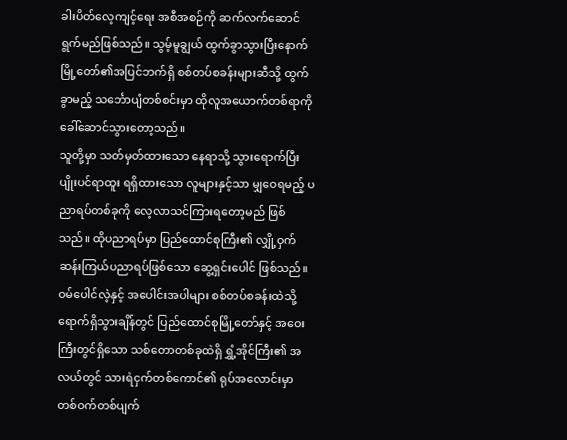ခါးပိတ်လေ့ကျင့်ရေး အစီအစဉ်ကို ဆက်လက်ဆောင်ရွက်မည်ဖြစ်သည်။ သွမ့်မူချွယ် ထွက်ခွာသွားပြီးနောက် မြို့တော်၏အပြင်ဘက်ရှိ စစ်တပ်စခန်းများဆီသို့ ထွက်ခွာမည့် သင်္ဘောပျံတစ်စင်းမှာ ထိုလူအယောက်တစ်ရာကို ခေါ်ဆောင်သွားတော့သည်။
သူတို့မှာ သတ်မှတ်ထားသော နေရာသို့ သွားရောက်ပြီး ပျိုးပင်ရာထူး ရရှိထားသော လူများနှင့်သာ မျှဝေရမည့် ပညာရပ်တစ်ခုကို လေ့လာသင်ကြားရတော့မည် ဖြစ်သည်။ ထိုပညာရပ်မှာ ပြည်ထောင်စုကြီး၏ လျှို့ဝှက်ဆန်းကြယ်ပညာရပ်ဖြစ်သော ဆွေ့ရှင်းပေါင် ဖြစ်သည်။
ဝမ်ပေါင်လဲ့နှင့် အပေါင်းအပါများ စစ်တပ်စခန်းထဲသို့ ရောက်ရှိသွားချိန်တွင် ပြည်ထောင်စုမြို့တော်နှင့် အဝေးကြီးတွင်ရှိသော သစ်တောတစ်ခုထဲရှိ ရွှံ့အိုင်ကြီး၏ အလယ်တွင် သားရဲငှက်တစ်ကောင်၏ ရုပ်အလောင်းမှာ တစ်ဝက်တစ်ပျက်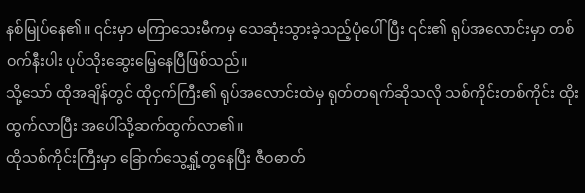နစ်မြုပ်နေ၏။ ၎င်းမှာ မကြာသေးမီကမှ သေဆုံးသွားခဲ့သည့်ပုံပေါ်ပြီး ၎င်း၏ ရုပ်အလောင်းမှာ တစ်ဝက်နီးပါး ပုပ်သိုးဆွေးမြေ့နေပြီဖြစ်သည်။
သို့သော် ထိုအချိန်တွင် ထိုငှက်ကြီး၏ ရုပ်အလောင်းထဲမှ ရုတ်တရက်ဆိုသလို သစ်ကိုင်းတစ်ကိုင်း ထိုးထွက်လာပြီး အပေါ်သို့ဆက်ထွက်လာ၏။
ထိုသစ်ကိုင်းကြီးမှာ ခြောက်သွေ့ရှုံ့တွနေပြီး ဇီဝဓာတ်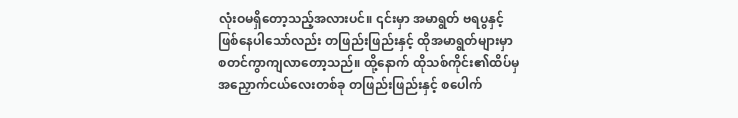လုံးဝမရှိတော့သည့်အလားပင်။ ၎င်းမှာ အမာရွတ် ဗရပွနှင့် ဖြစ်နေပါသော်လည်း တဖြည်းဖြည်းနှင့် ထိုအမာရွတ်များမှာ စတင်ကွာကျလာတော့သည်။ ထို့နောက် ထိုသစ်ကိုင်း၏ထိပ်မှ အညှောက်ငယ်လေးတစ်ခု တဖြည်းဖြည်းနှင့် စပေါက်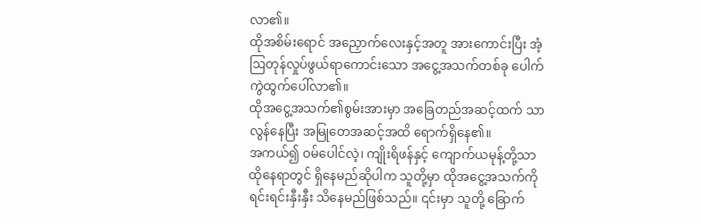လာ၏။
ထိုအစိမ်းရောင် အညှောက်လေးနှင့်အတူ အားကောင်းပြီး အံ့ဩတုန်လှုပ်ဖွယ်ရာကောင်းသော အငွေ့အသက်တစ်ခု ပေါက်ကွဲထွက်ပေါ်လာ၏။
ထိုအငွေ့အသက်၏စွမ်းအားမှာ အခြေတည်အဆင့်ထက် သာလွန်နေပြီး အမြုတေအဆင့်အထိ ရောက်ရှိနေ၏။
အကယ်၍ ဝမ်ပေါင်လဲ့၊ ကျိုးရိဖန်နှင့် ကျောက်ယမုန့်တို့သာ ထိုနေရာတွင် ရှိနေမည်ဆိုပါက သူတို့မှာ ထိုအငွေ့အသက်ကို ရင်းရင်းနှီးနှီး သိနေမည်ဖြစ်သည်။ ၎င်းမှာ သူတို့ ခြောက်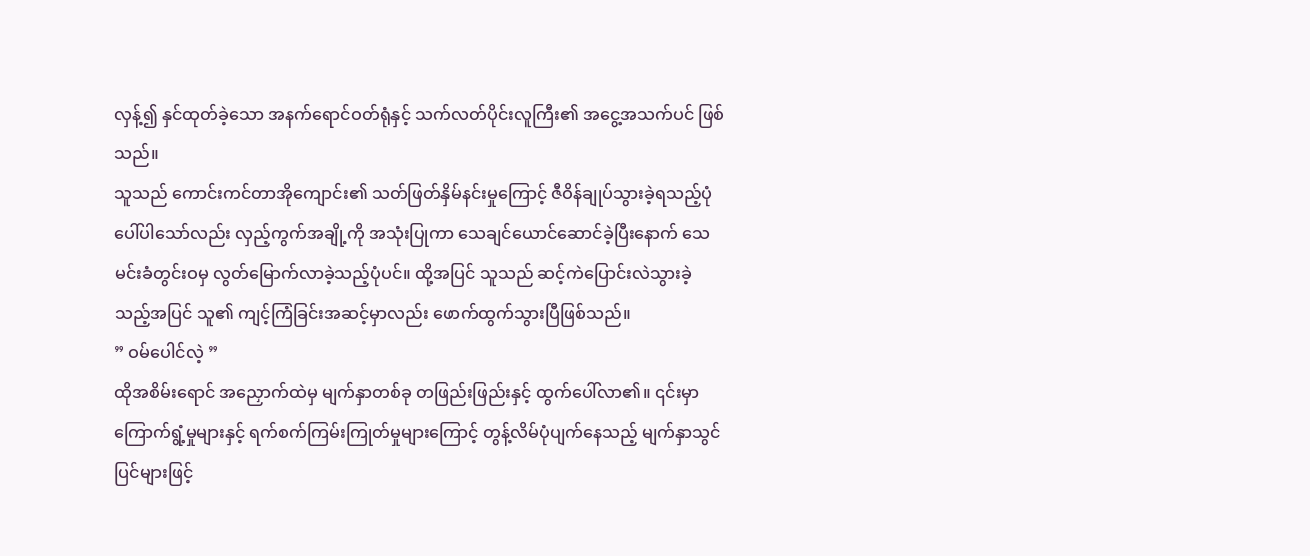လှန့်၍ နှင်ထုတ်ခဲ့သော အနက်ရောင်ဝတ်ရုံနှင့် သက်လတ်ပိုင်းလူကြီး၏ အငွေ့အသက်ပင် ဖြစ်သည်။
သူသည် ကောင်းကင်တာအိုကျောင်း၏ သတ်ဖြတ်နှိမ်နင်းမှုကြောင့် ဇီဝိန်ချုပ်သွားခဲ့ရသည့်ပုံ ပေါ်ပါသော်လည်း လှည့်ကွက်အချို့ကို အသုံးပြုကာ သေချင်ယောင်ဆောင်ခဲ့ပြီးနောက် သေမင်းခံတွင်းဝမှ လွတ်မြောက်လာခဲ့သည့်ပုံပင်။ ထို့အပြင် သူသည် ဆင့်ကဲပြောင်းလဲသွားခဲ့သည့်အပြင် သူ၏ ကျင့်ကြံခြင်းအဆင့်မှာလည်း ဖောက်ထွက်သွားပြီဖြစ်သည်။
” ဝမ်ပေါင်လဲ့ ”
ထိုအစိမ်းရောင် အညှောက်ထဲမှ မျက်နှာတစ်ခု တဖြည်းဖြည်းနှင့် ထွက်ပေါ်လာ၏။ ၎င်းမှာ ကြောက်ရွံ့မှုများနှင့် ရက်စက်ကြမ်းကြုတ်မှုများကြောင့် တွန့်လိမ်ပုံပျက်နေသည့် မျက်နှာသွင်ပြင်များဖြင့်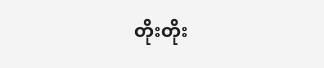တိုးတိုး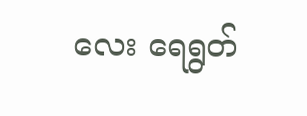လေး ရေရွတ်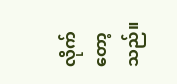လိုက်တော့သည်။